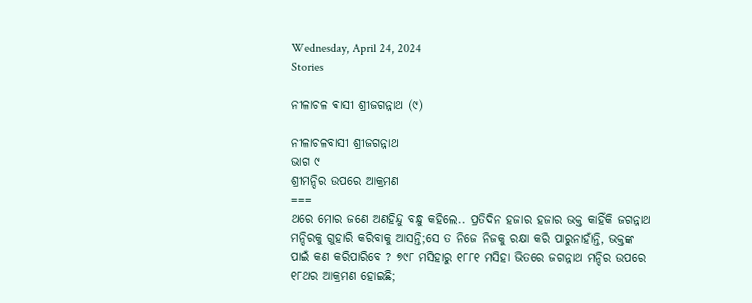Wednesday, April 24, 2024
Stories

ନୀଳାଚଳ ଵାସୀ ଶ୍ରୀଜଗନ୍ନାଥ (୯)

ନୀଳାଚଳବାସୀ ଶ୍ରୀଜଗନ୍ନାଥ
ଭାଗ ୯
ଶ୍ରୀମନ୍ଦିର ଉପରେ ଆକ୍ରମଣ
===
ଥରେ ମୋର ଜଣେ ଅଣହିନ୍ଦୁ ବନ୍ଧୁ କହିଲେ.. ପ୍ରତିଦିନ ହଜାର ହଜାର ଭକ୍ତ କାହିଁକି ଜଗନ୍ନାଥ ମନ୍ଦିରକୁ ଗୁହାରି କରିବାକୁ ଆସନ୍ତି;ସେ ତ ନିଜେ ନିଜକୁ ରକ୍ଷା କରି ପାରୁନାହାଁନ୍ତି, ଭକ୍ତଙ୍କ ପାଇଁ କଣ କରିପାରିବେ ? ୭୯୮ ମସିହାରୁ ୧୮୮୧ ମସିହା ଭିତରେ ଜଗନ୍ନାଥ ମନ୍ଦିର ଉପରେ ୧୮ଥର ଆକ୍ରମଣ ହୋଇଛି;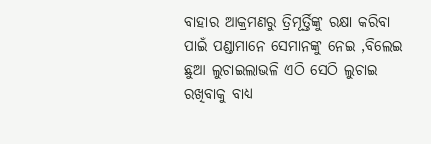ବାହାର ଆକ୍ରମଣରୁ ତ୍ରିମୂର୍ତ୍ତିଙ୍କୁ ରକ୍ଷା କରିବା ପାଇଁ ପଣ୍ଡାମାନେ ସେମାନଙ୍କୁ ନେଇ ,ବିଲେଇ ଛୁଆ ଲୁଚାଇଲାଭଳି ଏଠି ସେଠି ଲୁଚାଇ ରଖିବାକୁ ବାଧ୍ୟ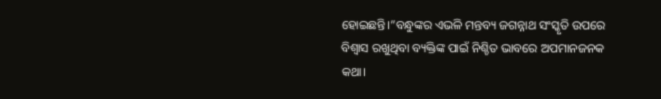ହୋଇଛନ୍ତି।”ବନ୍ଧୁଙ୍କର ଏଭଳି ମନ୍ତବ୍ୟ ଜଗନ୍ନାଥ ସଂସ୍କୃତି ଉପରେ ବିଶ୍ବାସ ରଖୁଥିବା ବ୍ୟକ୍ତିଙ୍କ ପାଇଁ ନିଶ୍ଚିତ ଭାବରେ ଅପମାନଜନକ କଥା।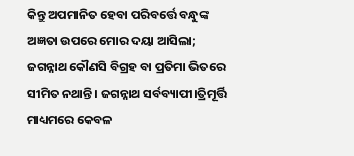କିନ୍ତୁ ଅପମାନିତ ହେବା ପରିବର୍ତ୍ତେ ବନ୍ଧୁଙ୍କ ଅଜ୍ଞତା ଉପରେ ମୋର ଦୟା ଆସିଲା; ଜଗନ୍ନାଥ କୌଣସି ବିଗ୍ରହ ବା ପ୍ରତିମା ଭିତରେ ସୀମିତ ନଥାନ୍ତି। ଜଗନ୍ନାଥ ସର୍ବବ୍ୟାପୀ।ତ୍ରିମୂର୍ତ୍ତି ମାଧ୍ୟମରେ କେବଳ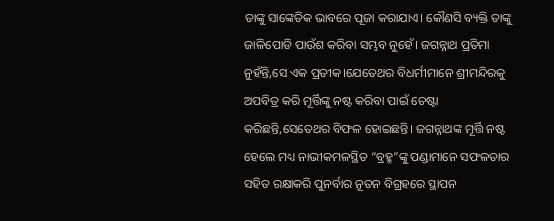ତାଙ୍କୁ ସାଙ୍କେତିକ ଭାବରେ ପୂଜା କରାଯାଏ। କୌଣସି ବ୍ୟକ୍ତି ତାଙ୍କୁ ଜାଳିପୋଡି ପାଉଁଶ କରିବା ସମ୍ଭବ ନୁହେଁ। ଜଗନ୍ନାଥ ପ୍ରତିମା ନୁହଁନ୍ତି,ସେ ଏକ ପ୍ରତୀକ।ଯେତେଥର ବିଧର୍ମୀମାନେ ଶ୍ରୀମନ୍ଦିରକୁ ଅପବିତ୍ର କରି ମୂର୍ତ୍ତିଙ୍କୁ ନଷ୍ଟ କରିବା ପାଇଁ ଚେଷ୍ଟା କରିଛନ୍ତି,ସେତେଥର ବିଫଳ ହୋଇଛନ୍ତି। ଜଗନ୍ନାଥଙ୍କ ମୂର୍ତ୍ତି ନଷ୍ଟ ହେଲେ ମଧ୍ୟ ନାଭୀକମଳସ୍ଥିତ “ବ୍ରହ୍ମ”ଙ୍କୁ ପଣ୍ଡାମାନେ ସଫଳତାର ସହିତ ରକ୍ଷାକରି ପୁନର୍ବାର ନୂତନ ବିଗ୍ରହରେ ସ୍ଥାପନ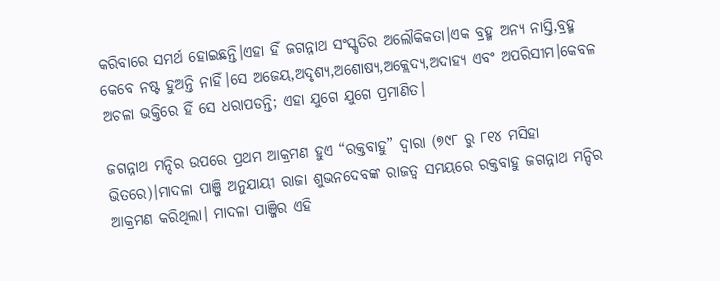କରିବାରେ ସମର୍ଥ ହୋଇଛନ୍ତି।ଏହା ହିଁ ଜଗନ୍ନାଥ ସଂସ୍କୃତିର ଅଲୌକିକତା।ଏକ ବ୍ରହ୍ମ ଅନ୍ୟ ନାସ୍ତି,ବ୍ରହ୍ମ କେବେ ନଷ୍ଟ ହୁଅନ୍ତି ନାହିଁ।ସେ ଅଜେୟ,ଅଦୃଶ୍ୟ,ଅଶୋଷ୍ୟ,ଅକ୍ଲେଦ୍ୟ,ଅଦାହ୍ୟ ଏବଂ ଅପରିସୀମ।କେବଳ ଅଚଳା ଭକ୍ତିରେ ହିଁ ସେ ଧରାପଡନ୍ତି; ଏହା ଯୁଗେ ଯୁଗେ ପ୍ରମାଣିତ।

ଜଗନ୍ନାଥ ମନ୍ଦିର ଉପରେ ପ୍ରଥମ ଆକ୍ରମଣ ହୁଏ “ରକ୍ତବାହୁ” ଦ୍ବାରା (୭୯୮ ରୁ ୮୧୪ ମସିହା ଭିତରେ)।ମାଦଳା ପାଞ୍ଜି ଅନୁଯାୟୀ ରାଜା ଶୁଭନଦେବଙ୍କ ରାଜତ୍ଵ ସମୟରେ ରକ୍ତବାହୁ ଜଗନ୍ନାଥ ମନ୍ଦିର ଆକ୍ରମଣ କରିଥିଲା। ମାଦଳା ପାଞ୍ଜିର ଏହି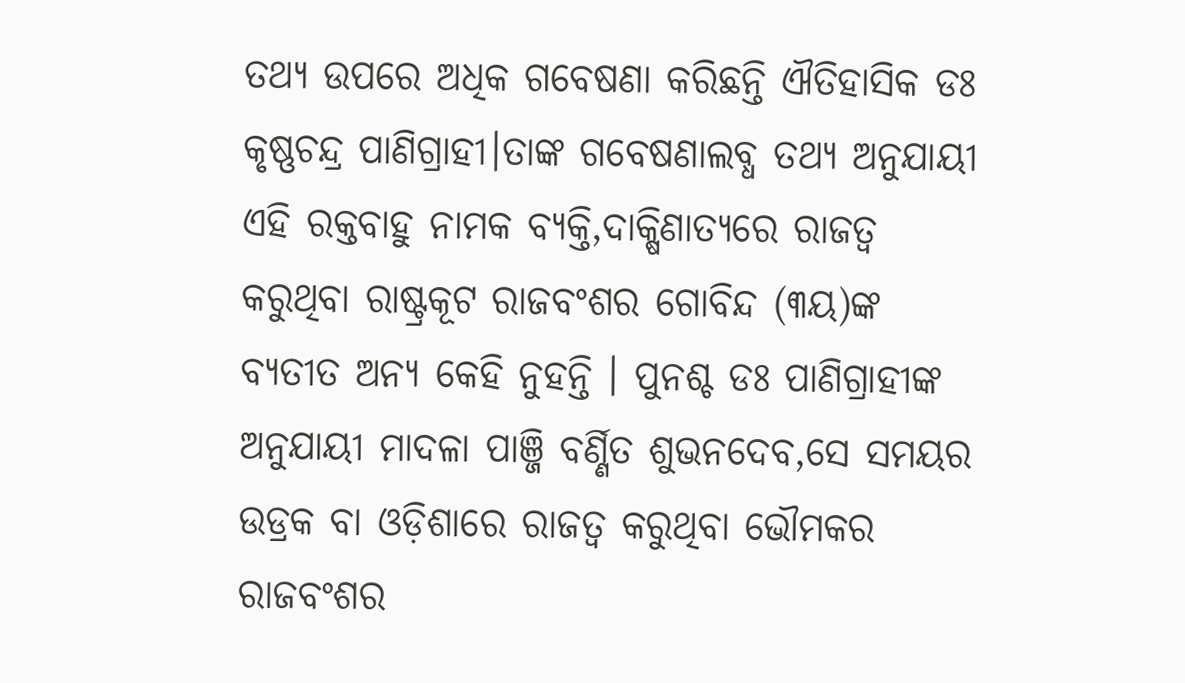ତଥ୍ୟ ଉପରେ ଅଧିକ ଗବେଷଣା କରିଛନ୍ତି ଐତିହାସିକ ଡଃ କୃଷ୍ଣଚନ୍ଦ୍ର ପାଣିଗ୍ରାହୀ।ତାଙ୍କ ଗବେଷଣାଲବ୍ଧ ତଥ୍ୟ ଅନୁଯାୟୀ ଏହି ରକ୍ତବାହୁ ନାମକ ବ୍ୟକ୍ତି,ଦାକ୍ଷିଣାତ୍ୟରେ ରାଜତ୍ଵ କରୁଥିବା ରାଷ୍ଟ୍ରକୂଟ ରାଜବଂଶର ଗୋବିନ୍ଦ (୩ୟ)ଙ୍କ ବ୍ୟତୀତ ଅନ୍ୟ କେହି ନୁହନ୍ତି । ପୁନଶ୍ଚ ଡଃ ପାଣିଗ୍ରାହୀଙ୍କ ଅନୁଯାୟୀ ମାଦଳା ପାଞ୍ଜି ବର୍ଣ୍ଣିତ ଶୁଭନଦେବ,ସେ ସମୟର ଉଡ୍ରକ ବା ଓଡ଼ିଶାରେ ରାଜତ୍ଵ କରୁଥିବା ଭୌମକର ରାଜବଂଶର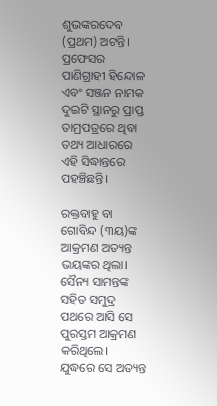ଶୁଭଙ୍କରଦେବ (ପ୍ରଥମ) ଅଟନ୍ତି। ପ୍ରଫେସର ପାଣିଗ୍ରାହୀ ହିନ୍ଦୋଳ ଏବଂ ସଞ୍ଜନ ନାମକ ଦୁଇଟି ସ୍ଥାନରୁ ପ୍ରାପ୍ତ ତାମ୍ରପତ୍ରରେ ଥିବା ତଥ୍ୟ ଆଧାରରେ ଏହି ସିଦ୍ଧାନ୍ତରେ ପହଞ୍ଚିଛନ୍ତି।

ରକ୍ତବାହୁ ବା ଗୋବିନ୍ଦ (୩ୟ)ଙ୍କ ଆକ୍ରମଣ ଅତ୍ୟନ୍ତ ଭୟଙ୍କର ଥିଲା। ସୈନ୍ୟ ସାମନ୍ତଙ୍କ ସହିତ ସମୁଦ୍ର ପଥରେ ଆସି ସେ ପୁରସ୍ତମ ଆକ୍ରମଣ କରିଥିଲେ। ଯୁଦ୍ଧରେ ସେ ଅତ୍ୟନ୍ତ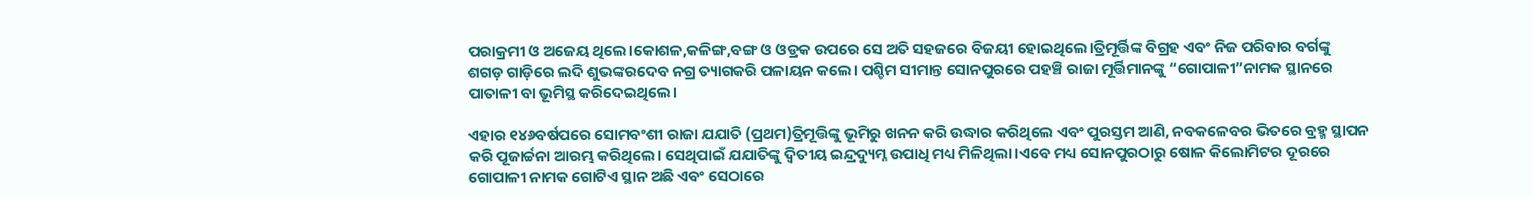ପରାକ୍ରମୀ ଓ ଅଜେୟ ଥିଲେ।କୋଶଳ,କଳିଙ୍ଗ,ବଙ୍ଗ ଓ ଓଡ୍ରକ ଉପରେ ସେ ଅତି ସହଜରେ ବିଜୟୀ ହୋଇଥିଲେ।ତ୍ରିମୂର୍ତ୍ତିଙ୍କ ବିଗ୍ରହ ଏବଂ ନିଜ ପରିବାର ବର୍ଗଙ୍କୁ ଶଗଡ଼ ଗାଡ଼ିରେ ଲଦି ଶୁଭଙ୍କରଦେବ ନଗ୍ର ତ୍ୟାଗକରି ପଳାୟନ କଲେ। ପଶ୍ଚିମ ସୀମାନ୍ତ ସୋନପୁରରେ ପହଞ୍ଚି ରାଜା ମୂର୍ତ୍ତିମାନଙ୍କୁ “ଗୋପାଳୀ”ନାମକ ସ୍ଥାନରେ ପାତାଳୀ ବା ଭୂମିସ୍ଥ କରିଦେଇଥିଲେ।

ଏହାର ୧୪୬ବର୍ଷପରେ ସୋମବଂଶୀ ରାଜା ଯଯାତି (ପ୍ରଥମ)ତ୍ରିମୂତ୍ତିଙ୍କୁ ଭୂମିରୁ ଖନନ କରି ଉଦ୍ଧାର କରିଥିଲେ ଏବଂ ପୁରସ୍ତମ ଆଣି, ନବକଳେବର ଭିତରେ ବ୍ରହ୍ମ ସ୍ଥାପନ କରି ପୂଜାର୍ଚ୍ଚନା ଆରମ୍ଭ କରିଥିଲେ। ସେଥିପାଇଁ ଯଯାତିଙ୍କୁ ଦ୍ବିତୀୟ ଇନ୍ଦ୍ରଦ୍ୟୁମ୍ନ ଉପାଧି ମଧ୍ୟ ମିଳିଥିଲା।ଏବେ ମଧ୍ୟ ସୋନପୁରଠାରୁ ଷୋଳ କିଲୋମିଟର ଦୂରରେ ଗୋପାଳୀ ନାମକ ଗୋଟିଏ ସ୍ଥାନ ଅଛି ଏବଂ ସେଠାରେ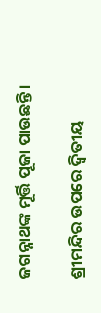ଜଗନ୍ନାଥଙ୍କ ମୂର୍ତ୍ତି ପୂଜା ପାଉଛନ୍ତି।

ଶ୍ରୀମନ୍ଦିର ଉପରେ ଦ୍ଵିତୀୟ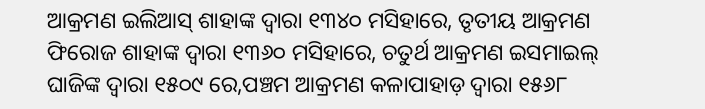ଆକ୍ରମଣ ଇଲିଆସ୍ ଶାହାଙ୍କ ଦ୍ବାରା ୧୩୪୦ ମସିହାରେ, ତୃତୀୟ ଆକ୍ରମଣ ଫିରୋଜ ଶାହାଙ୍କ ଦ୍ବାରା ୧୩୬୦ ମସିହାରେ, ଚତୁର୍ଥ ଆକ୍ରମଣ ଇସମାଇଲ୍ ଘାଜିଙ୍କ ଦ୍ବାରା ୧୫୦୯ ରେ,ପଞ୍ଚମ ଆକ୍ରମଣ କଳାପାହାଡ଼ ଦ୍ୱାରା ୧୫୬୮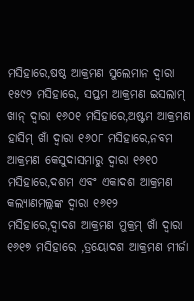ମସିହାରେ,ଷଷ୍ଠ ଆକ୍ରମଣ ସୁଲେମାନ ଦ୍ବାରା ୧୫୯୨ ମସିହାରେ, ସପ୍ତମ ଆକ୍ରମଣ ଇସଲାମ୍ ଖାନ୍ ଦ୍ବାରା ୧୬୦୧ ମସିହାରେ,ଅଷ୍ଟମ ଆକ୍ରମଣ ହାସିମ୍ ଖାଁ ଦ୍ବାରା ୧୬୦୮ ମସିହାରେ,ନବମ ଆକ୍ରମଣ କେସୁଦାସମାରୁ ଦ୍ବାରା ୧୬୧୦ ମସିହାରେ,ଦଶମ ଏବଂ ଏକାଦଶ ଆକ୍ରମଣ କଲ୍ୟାଣମଲ୍ଲଙ୍କ ଦ୍ଵାରା ୧୬୧୨ ମସିହାରେ,ଦ୍ଵାଦଶ ଆକ୍ରମଣ ମୁକ୍ରମ୍ ଖାଁ ଦ୍ଵାରା ୧୬୧୭ ମସିହାରେ ,ତ୍ରୟୋଦଶ ଆକ୍ରମଣ ମୀର୍ଜା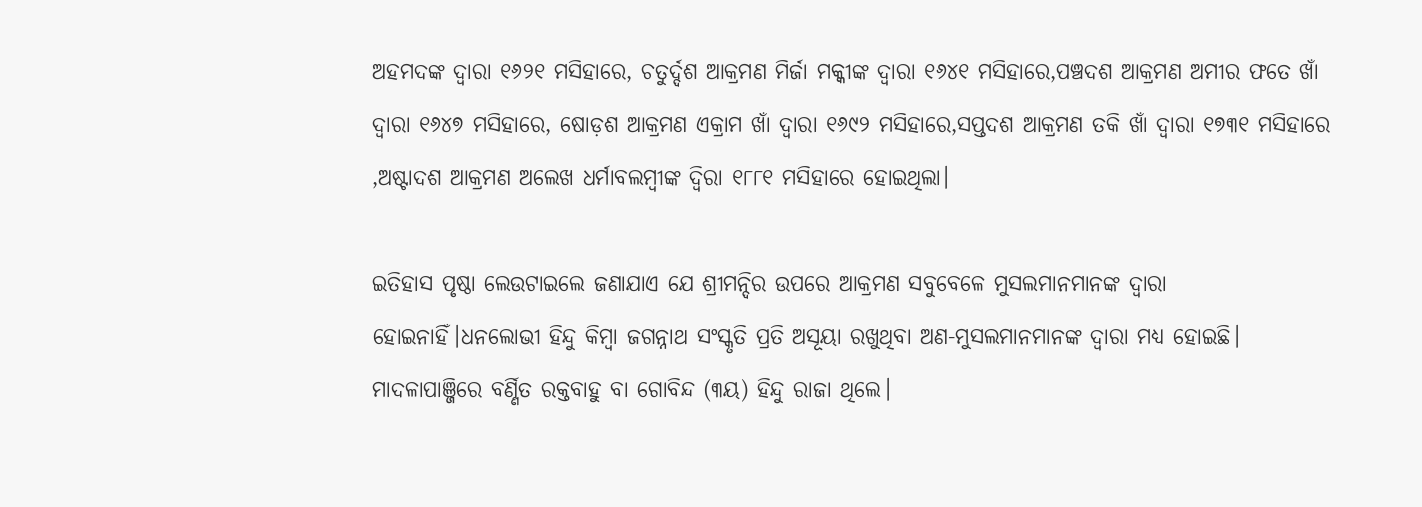ଅହମଦଙ୍କ ଦ୍ବାରା ୧୬୨୧ ମସିହାରେ, ଚତୁର୍ଦ୍ଦଶ ଆକ୍ରମଣ ମିର୍ଜା ମକ୍କୀଙ୍କ ଦ୍ବାରା ୧୬୪୧ ମସିହାରେ,ପଞ୍ଚଦଶ ଆକ୍ରମଣ ଅମୀର ଫତେ ଖାଁ ଦ୍ଵାରା ୧୬୪୭ ମସିହାରେ, ଷୋଡ଼ଶ ଆକ୍ରମଣ ଏକ୍ରାମ ଖାଁ ଦ୍ଵାରା ୧୬୯୨ ମସିହାରେ,ସପ୍ତଦଶ ଆକ୍ରମଣ ତକି ଖାଁ ଦ୍ଵାରା ୧୭୩୧ ମସିହାରେ ,ଅଷ୍ଟାଦଶ ଆକ୍ରମଣ ଅଲେଖ ଧର୍ମାବଲମ୍ବୀଙ୍କ ଦ୍ବିରା ୧୮୮୧ ମସିହାରେ ହୋଇଥିଲା।

ଇତିହାସ ପୃଷ୍ଠା ଲେଉଟାଇଲେ ଜଣାଯାଏ ଯେ ଶ୍ରୀମନ୍ଦିର ଉପରେ ଆକ୍ରମଣ ସବୁବେଳେ ମୁସଲମାନମାନଙ୍କ ଦ୍ଵାରା ହୋଇନାହିଁ।ଧନଲୋଭୀ ହିନ୍ଦୁ କିମ୍ବା ଜଗନ୍ନାଥ ସଂସ୍କୃତି ପ୍ରତି ଅସୂୟା ରଖୁଥିବା ଅଣ-ମୁସଲମାନମାନଙ୍କ ଦ୍ବାରା ମଧ୍ୟ ହୋଇଛି। ମାଦଳାପାଞ୍ଜିରେ ବର୍ଣ୍ଣିତ ରକ୍ତବାହୁ ବା ଗୋବିନ୍ଦ (୩ୟ) ହିନ୍ଦୁ ରାଜା ଥିଲେ।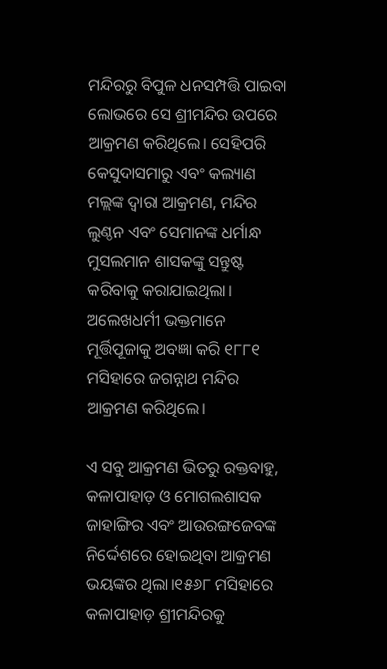ମନ୍ଦିରରୁ ବିପୁଳ ଧନସମ୍ପତ୍ତି ପାଇବା ଲୋଭରେ ସେ ଶ୍ରୀମନ୍ଦିର ଉପରେ ଆକ୍ରମଣ କରିଥିଲେ। ସେହିପରି କେସୁଦାସମାରୁ ଏବଂ କଲ୍ୟାଣ ମଲ୍ଲଙ୍କ ଦ୍ଵାରା ଆକ୍ରମଣ, ମନ୍ଦିର ଲୁଣ୍ଠନ ଏବଂ ସେମାନଙ୍କ ଧର୍ମାନ୍ଧ ମୁସଲମାନ ଶାସକଙ୍କୁ ସନ୍ତୁଷ୍ଟ କରିବାକୁ କରାଯାଇଥିଲା। ଅଲେଖଧର୍ମୀ ଭକ୍ତମାନେ ମୂର୍ତ୍ତିପୂଜାକୁ ଅବଜ୍ଞା କରି ୧୮୮୧ ମସିହାରେ ଜଗନ୍ନାଥ ମନ୍ଦିର ଆକ୍ରମଣ କରିଥିଲେ।

ଏ ସବୁ ଆକ୍ରମଣ ଭିତରୁ ରକ୍ତବାହୁ, କଳାପାହାଡ଼ ଓ ମୋଗଲଶାସକ ଜାହାଙ୍ଗିର ଏବଂ ଆଉରଙ୍ଗଜେବଙ୍କ ନିର୍ଦ୍ଦେଶରେ ହୋଇଥିବା ଆକ୍ରମଣ ଭୟଙ୍କର ଥିଲା।୧୫୬୮ ମସିହାରେ କଳାପାହାଡ଼ ଶ୍ରୀମନ୍ଦିରକୁ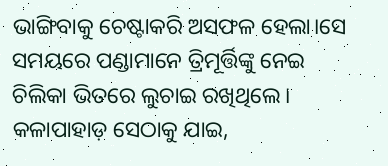ଭାଙ୍ଗିବାକୁ ଚେଷ୍ଟାକରି ଅସଫଳ ହେଲା।ସେ ସମୟରେ ପଣ୍ଡାମାନେ ତ୍ରିମୂର୍ତ୍ତିଙ୍କୁ ନେଇ ଚିଲିକା ଭିତରେ ଲୁଚାଇ ରଖିଥିଲେ। କଳାପାହାଡ଼ ସେଠାକୁ ଯାଇ,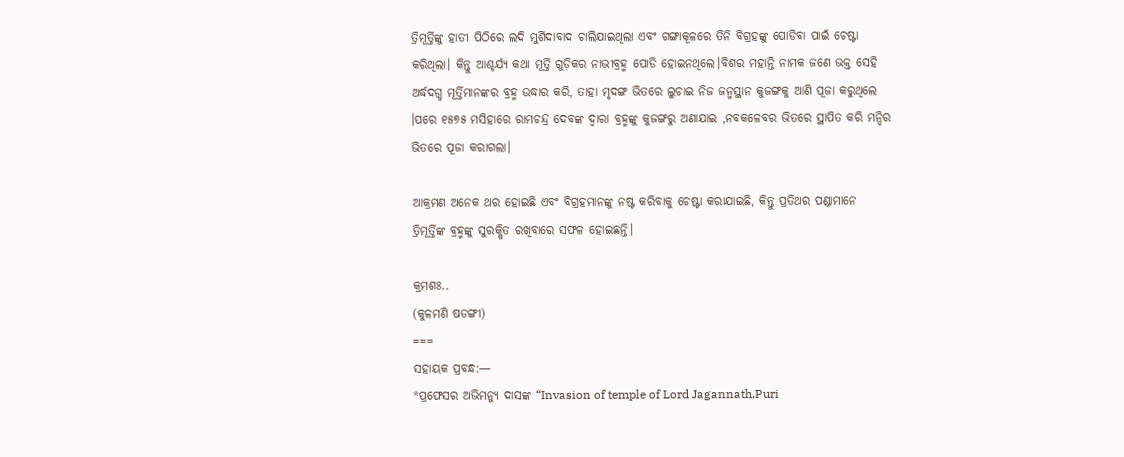ତ୍ରିମୂର୍ତ୍ତିଙ୍କୁ ହାତୀ ପିଠିରେ ଲଦି ମୁର୍ଶିଦାବାଦ ଚାଲିଯାଇଥିଲା ଏବଂ ଗଙ୍ଗାକୂଳରେ ତିନି ବିଗ୍ରହଙ୍କୁ ପୋଡିବା ପାଇଁ ଚେଷ୍ଟା କରିଥିଲା। କିନ୍ତୁ ଆଶ୍ଚର୍ଯ୍ୟ କଥା ମୂର୍ତ୍ତି ଗୁଡ଼ିକର ନାଭୀବ୍ରହ୍ମ ପୋଡି ହୋଇନଥିଲେ।ବିଶର ମହାନ୍ତି ନାମକ ଜଣେ ଭକ୍ତ ସେହି ଅର୍ଦ୍ଧଦଗ୍ଧ ମୂର୍ତ୍ତିମାନଙ୍କର ବ୍ରହ୍ମ ଉଦ୍ଧାର କରି, ତାହା ମୃଦଙ୍ଗ ଭିତରେ ଲୁଚାଇ ନିଜ ଜନ୍ମସ୍ଥାନ କୁଜଙ୍ଗକୁ ଆଣି ପୂଜା କରୁଥିଲେ ।ପରେ ୧୫୭୫ ମସିହାରେ ରାମଚନ୍ଦ୍ର ଦେବଙ୍କ ଦ୍ବାରା ବ୍ରହ୍ମଙ୍କୁ କୁଜଙ୍ଗରୁ ଅଣାଯାଇ ,ନବକଳେବର ଭିତରେ ସ୍ଥାପିତ କରି ମନ୍ଦିର ଭିତରେ ପୂଜା କରାଗଲା।

ଆକ୍ରମଣ ଅନେକ ଥର ହୋଇଛି ଏବଂ ବିଗ୍ରହମାନଙ୍କୁ ନଷ୍ଟ କରିବାକୁ ଚେଷ୍ଟା କରାଯାଇଛି, କିନ୍ତୁ ପ୍ରତିଥର ପଣ୍ଡାମାନେ ତ୍ରିମୂର୍ତ୍ତିଙ୍କ ବ୍ରହ୍ମଙ୍କୁ ସୁରକ୍ଷିତ ରଖିବାରେ ସଫଳ ହୋଇଛନ୍ତି।

କ୍ରମଶଃ..
(କୁଳମଣି ଷଡଙ୍ଗୀ)
===
ସହାୟକ ପ୍ରବନ୍ଧ:—
*ପ୍ରଫେସର ଅଭିମନ୍ୟୁ ଦାସଙ୍କ “Invasion of temple of Lord Jagannath,Puri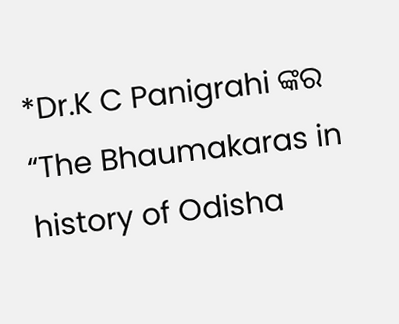*Dr.K C Panigrahi ଙ୍କର “The Bhaumakaras in history of Odisha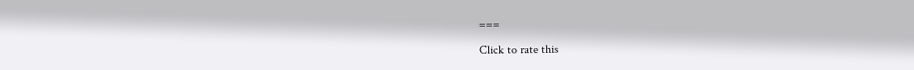===

Click to rate this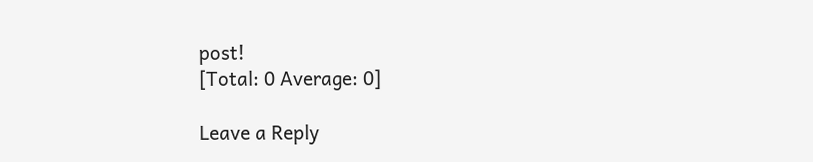post!
[Total: 0 Average: 0]

Leave a Reply